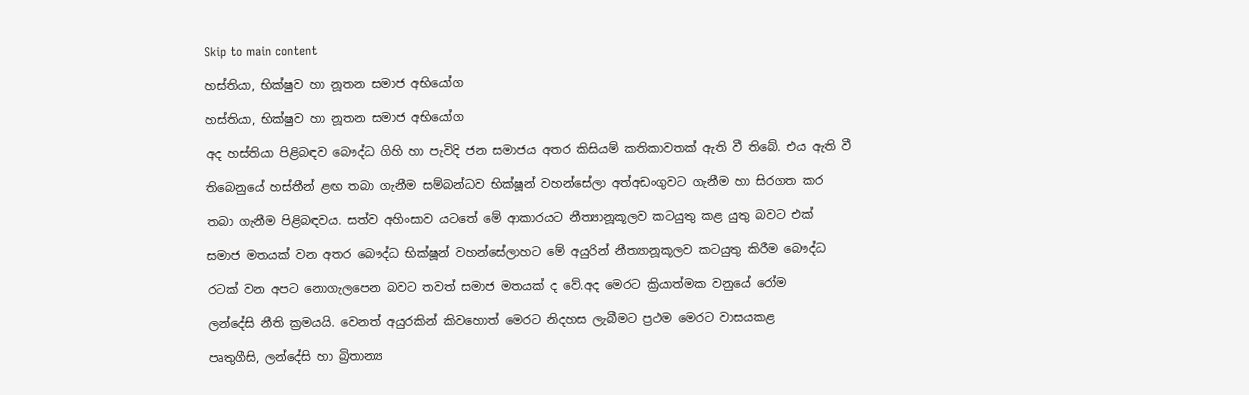Skip to main content

හස්තියා, භික්ෂුව හා නූතන සමාජ අභියෝග

හස්තියා, භික්ෂුව හා නූතන සමාජ අභියෝග

අද හස්තියා පිළිබඳව බෞද්ධ ගිහි හා පැවිදි ජන සමාජය අතර කිසියම් කතිකාවතක් ඇති වී තිබේ. එය ඇති වී

තිබෙනුයේ හස්තීන් ළඟ තබා ගැනීම සම්බන්ධව භික්ෂූන් වහන්සේලා අත්අඩංගුවට ගැනීම හා සිරගත කර

තබා ගැනීම පිළිබඳවය. සත්ව අහිංසාව යටතේ මේ ආකාරයට නීත්‍යානූකූලව කටයුතු කළ යුතු බවට එක්

සමාජ මතයක් වන අතර බෞද්ධ භික්ෂූන් වහන්සේලාහට මේ අයුරින් නීත්‍යානූකූලව කටයුතු කිරීම බෞද්ධ

රටක් වන අපට නොගැලපෙන බවට තවත් සමාජ මතයක් ද වේ.අද මෙරට ක්‍රියාත්මක වනුයේ රෝම

ලන්දේසි නීති ක්‍රමයයි. වෙනත් අයුරකින් කිවහොත් මෙරට නිදහස ලැබීමට ප්‍රථම මෙරට වාසයකළ

පෘතුගීසි, ලන්දේසි හා බ්‍රිතාන්‍ය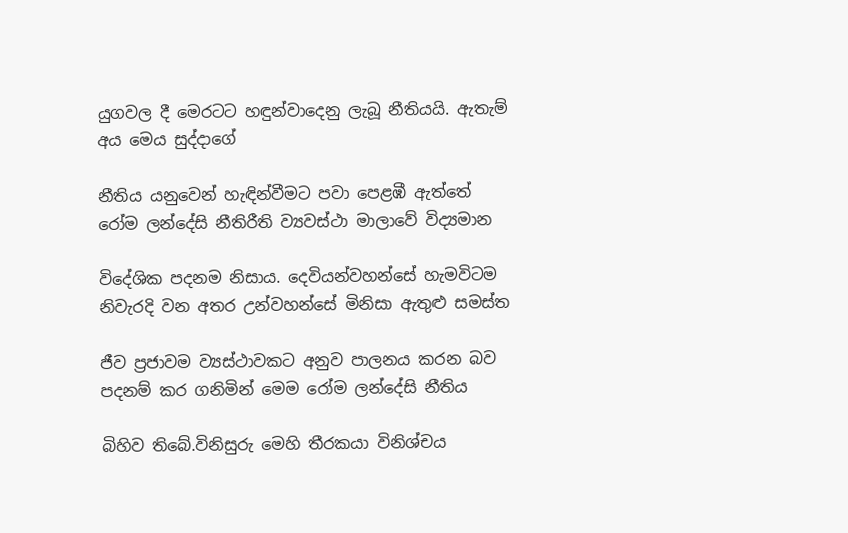යුගවල දී මෙරටට හඳුන්වාදෙනු ලැබූ නීතියයි. ඇතැම් අය මෙය සුද්දාගේ

නීතිය යනුවෙන් හැඳින්වීමට පවා පෙළඹී ඇත්තේ රෝම ලන්දේසි නීතිරීති ව්‍යවස්ථා මාලාවේ විද්‍යමාන

විදේශික පදනම නිසාය. දෙවියන්වහන්සේ හැමවිටම නිවැරදි වන අතර උන්වහන්සේ මිනිසා ඇතුළු සමස්ත

ජීව ප්‍රජාවම ව්‍යස්ථාවකට අනුව පාලනය කරන බව පදනම් කර ගනිමින් මෙම රෝම ලන්දේසි නීතිය

බිහිව තිබේ.විනිසුරු මෙහි තීරකයා විනිශ්චය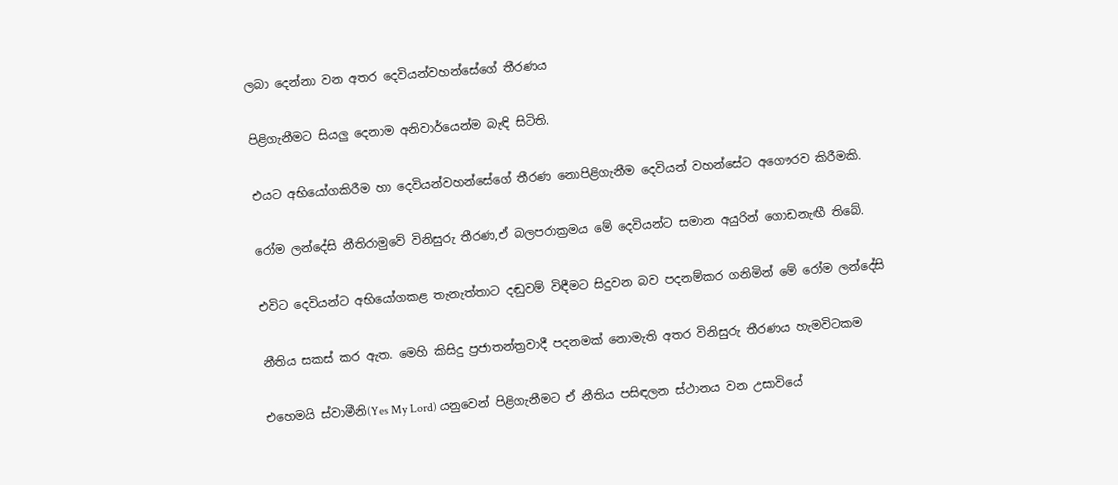ලබා දෙන්නා වන අතර දෙවියන්වහන්සේගේ තීරණය

පිළිගැනීමට සියලු දෙනාම අනිවාර්යෙන්ම බැඳි සිටිති.

එයට අභියෝගකිරීම හා දෙවියන්වහන්සේගේ තීරණ නොපිළිගැනීම දෙවියන් වහන්සේට අගෞරව කිරීමකි.

රෝම ලන්දේසි නීතිරාමුවේ විනිසුරු තීරණ,ඒ බලපරාක්‍රමය මේ දෙවියන්ට සමාන අයුරින් ගොඩනැඟී තිබේ.

එවිට දෙවියන්ට අභියෝගකළ තැනැත්තාට දඬුවම් විඳීමට සිදුවන බව පදනම්කර ගනිමින් මේ රෝම ලන්දේසි

නීතිය සකස් කර ඇත. මෙහි කිසිදු ප්‍රජාතන්ත්‍රවාදී පදනමක් නොමැති අතර විනිසුරු තීරණය හැමවිටකම

එහෙමයි ස්වාමීනි(Yes My Lord) යනුවෙන් පිළිගැනීමට ඒ නීතිය පසිඳලන ස්ථානය වන උසාවියේ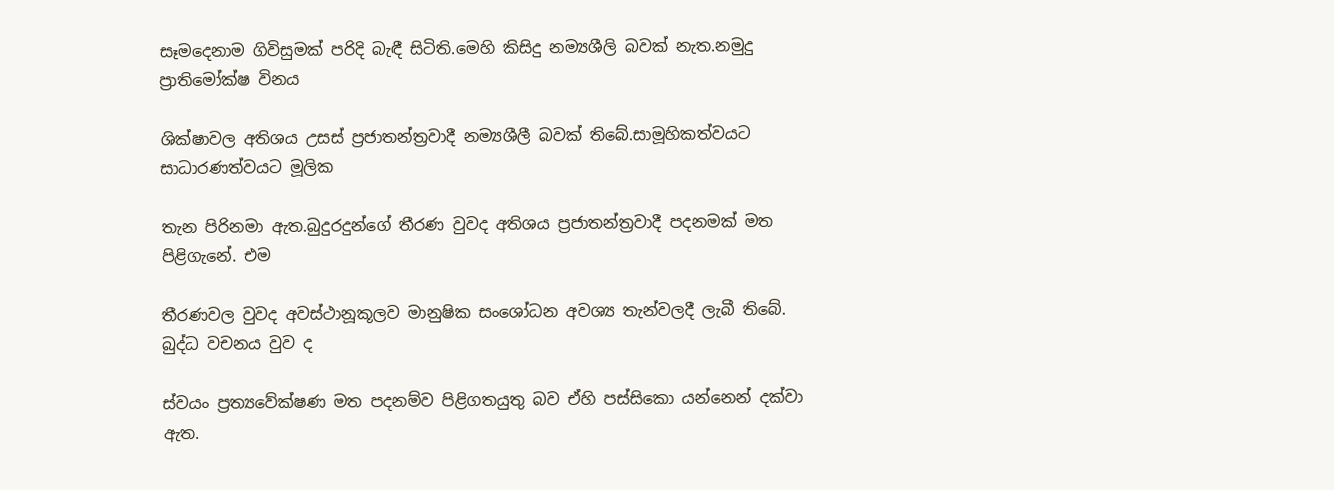සෑමදෙනාම ගිවිසුමක් පරිදි බැඳී සිටිති.මෙහි කිසිදු නම්‍යශීලි බවක් නැත.නමුදු ප්‍රාතිමෝක්ෂ විනය

ශික්ෂාවල අතිශය උසස් ප්‍රජාතන්ත්‍රවාදී නම්‍යශීලී බවක් තිබේ.සාමූහිකත්වයට සාධාරණත්වයට මූලික

තැන පිරිනමා ඇත.බුදුරදුන්ගේ තීරණ වුවද අතිශය ප්‍රජාතන්ත්‍රවාදී පදනමක් මත පිළිගැනේ. එම

තීරණවල වුවද අවස්ථානූකූලව මානුෂික සංශෝධන අවශ්‍ය තැන්වලදී ලැබී තිබේ. බුද්ධ වචනය වුව ද

ස්වයං ප්‍රත්‍යවේක්ෂණ මත පදනම්ව පිළිගතයුතු බව ඒහි පස්සිකො යන්නෙන් දක්වා ඇත.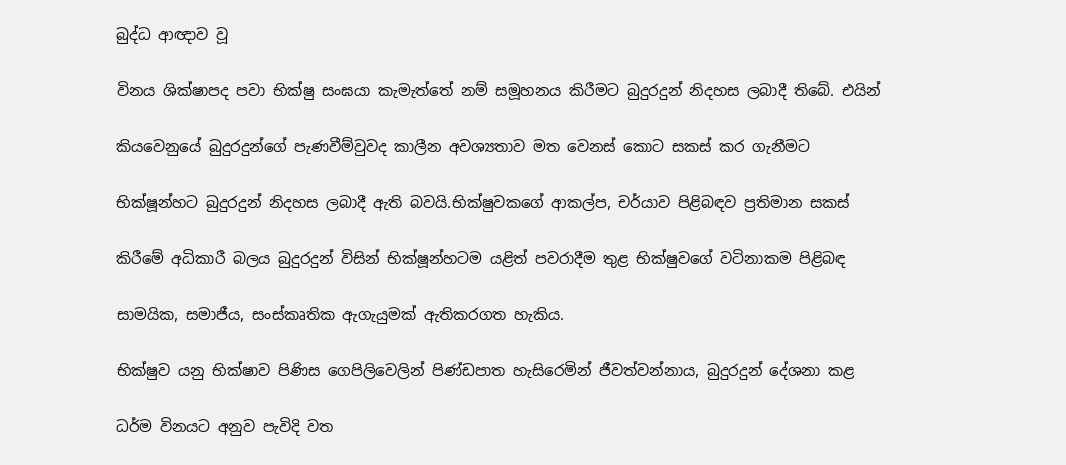බුද්ධ ආඥාව වූ

විනය ශික්ෂාපද පවා භික්ෂු සංඝයා කැමැත්තේ නම් සමූහනය කිරීමට බුදුරදුන් නිදහස ලබාදී තිබේ. එයින්

කියවෙනුයේ බුදුරදුන්ගේ පැණවීම්වුවද කාලීන අවශ්‍යතාව මත වෙනස් කොට සකස් කර ගැනීමට

භික්ෂූන්හට බුදුරදුන් නිදහස ලබාදී ඇති බවයි.භික්ෂුවකගේ ආකල්ප, චර්යාව පිළිබඳව ප්‍රතිමාන සකස්

කිරීමේ අධිකාරී බලය බුදුරදුන් විසින් භික්ෂූන්හටම යළිත් පවරාදීම තුළ භික්ෂුවගේ වටිනාකම පිළිබඳ

සාමයික, සමාජීය, සංස්කෘතික ඇගැයුමක් ඇතිකරගත හැකිය.

භික්ෂුව යනු භික්ෂාව පිණිස ගෙපිලිවෙලින් පිණ්ඩපාත හැසිරෙමින් ජීවත්වන්නාය, බුදුරදුන් දේශනා කළ

ධර්ම විනයට අනුව පැවිදි වත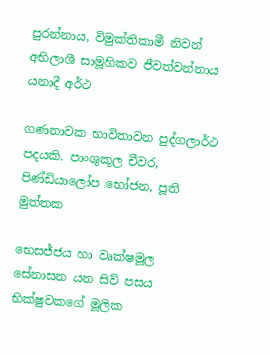පුරන්නාය, විමුක්තිකාමී නිවන් අභිලාශී සාමූහිකව ජීවත්වන්නාය යනාදී අර්ථ

ගණනාවක භාවිතාවන පුද්ගලාර්ථ පදයකි. පාංශුකූල චීවර, පිණ්ඩියාලෝප භෝජන, පූති මුත්තක

භෙසජ්ජය හා වෘක්ෂමූල සේනාසන යන සිව් පසය භික්ෂුවකගේ මූලික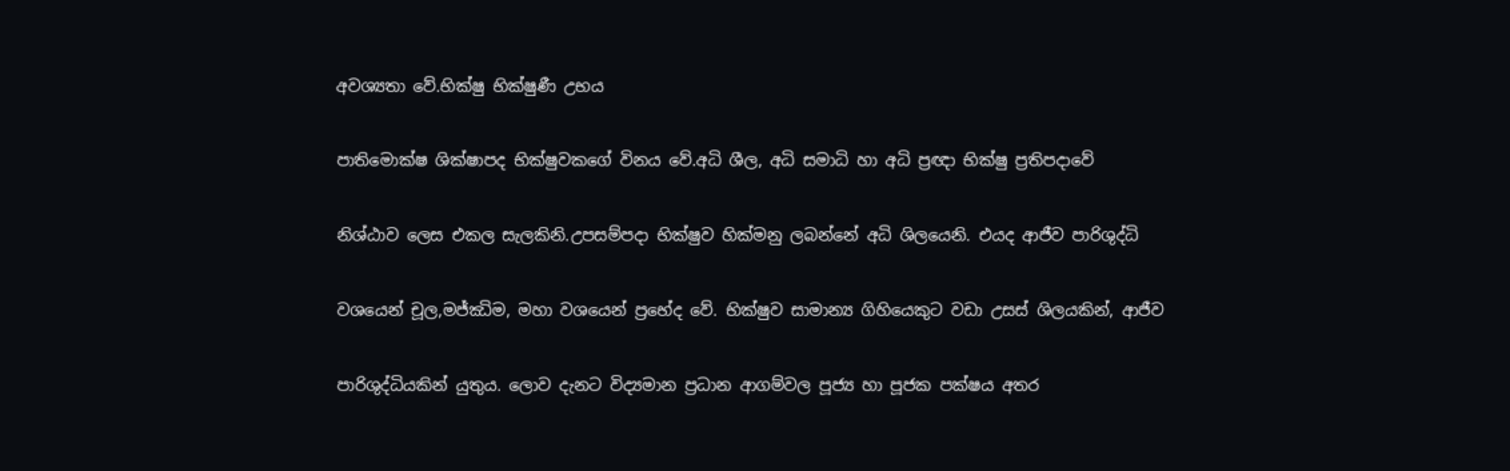අවශ්‍යතා වේ.භික්ෂු භික්ෂුණී උභය

පාතිමොක්ෂ ශික්ෂාපද භික්ෂුවකගේ විනය වේ.අධි ශීල, අධි සමාධි හා අධි ප්‍රඥා භික්ෂු ප්‍රතිපදාවේ

නිශ්ඨාව ලෙස එකල සැලකිනි.උපසම්පදා භික්ෂුව හික්මනු ලබන්නේ අධි ශිලයෙනි. එයද ආජීව පාරිශුද්ධි

වශයෙන් චූල,මජ්ඣිම, මහා වශයෙන් ප්‍රභේද වේ. භික්ෂුව සාමාන්‍ය ගිහියෙකුට වඩා උසස් ශිලයකින්, ආජීව

පාරිශුද්ධියකින් යුතුය. ලොව දැනට විද්‍යමාන ප්‍රධාන ආගම්වල පූජ්‍ය හා පූජක පක්ෂය අතර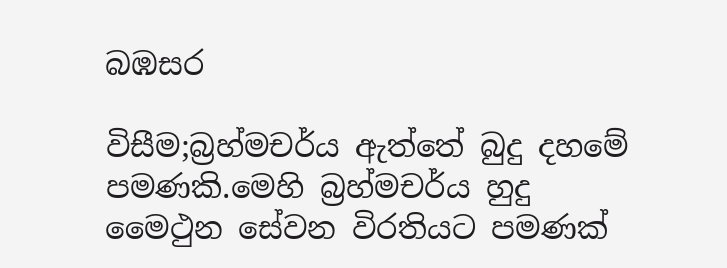බඹසර

විසීම;බ්‍රහ්මචර්ය ඇත්තේ බුදු දහමේ පමණකි.මෙහි බ්‍රහ්මචර්ය හුදු මෛථුන සේවන විරතියට පමණක්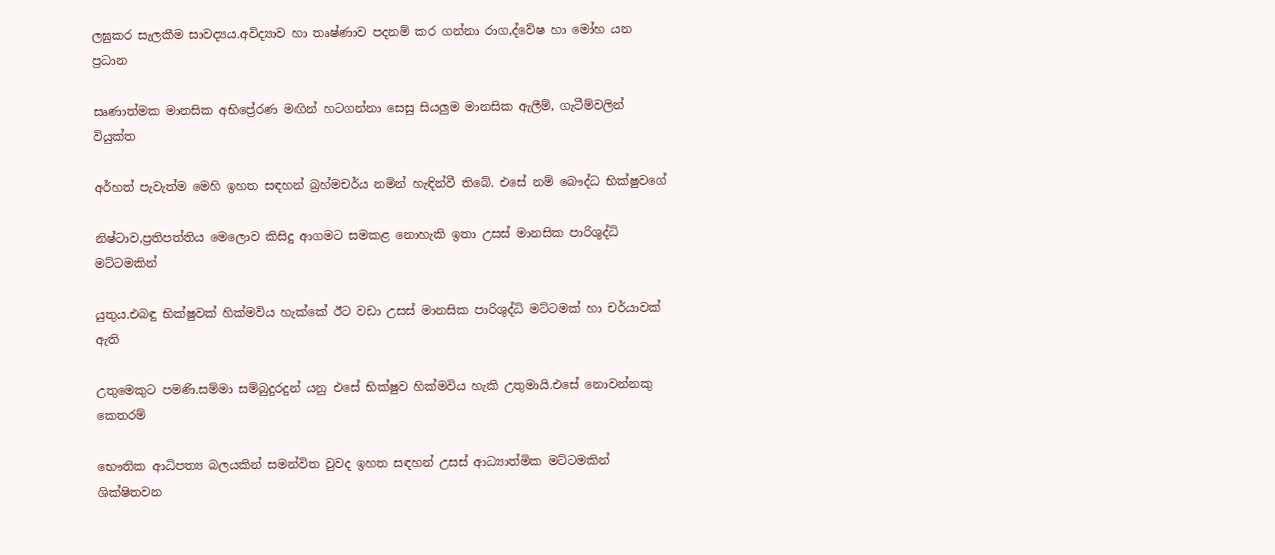ලඝුකර සැලකීම සාවද්‍යය.අවිද්‍යාව හා තෘෂ්ණාව පදනම් කර ගන්නා රාග,ද්වේෂ හා මෝහ යන ප්‍රධාන

සෘණාත්මක මානසික අභිප්‍රේරණ මඟින් හටගන්නා සෙසු සියලුම මානසික ඇලීම්, ගැටීම්වලින් වියුක්ත

අර්හත් පැවැත්ම මෙහි ඉහත සඳහන් බ්‍රහ්මචර්ය නමින් හැඳින්වී තිබේ. එසේ නම් බෞද්ධ භික්ෂුවගේ

නිෂ්ටාව,ප්‍රතිපත්තිය මෙලොව කිසිදු ආගමට සමකළ නොහැකි ඉතා උසස් මානසික පාරිශුද්ධි මට්ටමකින්

යුතුය.එබඳු භික්ෂුවක් හික්මවිය හැක්කේ ඊට වඩා උසස් මානසික පාරිශුද්ධි මට්ටමක් හා චර්යාවක් ඇති

උතුමෙකුට පමණි.සම්මා සම්බුදුරදුන් යනු එසේ භික්ෂුව හික්මවිය හැකි උතුමායි.එසේ නොවන්නකු කෙතරම්

භෞතික ආධිපත්‍ය බලයකින් සමන්විත වුවද ඉහත සඳහන් උසස් ආධ්‍යාත්මික මට්ටමකින් ශික්ෂිතවන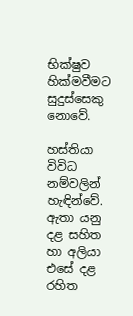භික්ෂුව හික්මවීමට සුදුස්සෙකු නොවේ.

හස්තියා විවිධ නම්වලින් හැඳින්වේ. ඇතා යනු දළ සහිත හා අලියා එසේ දළ රහිත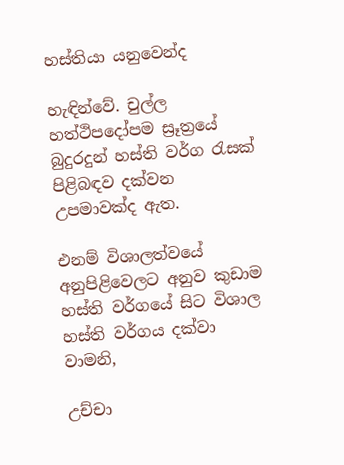හස්තියා යනුවෙන්ද

හැඳින්වේ. චුල්ල හත්ථිපදෝපම ස්‍රූත්‍රයේ බුදුරදුන් හස්ති වර්ග රැසක් පිළිබඳව දක්වන උපමාවක්ද ඇත.

එනම් විශාලත්වයේ අනුපිළිවෙලට අනුව කුඩාම හස්ති වර්ගයේ සිට විශාල හස්ති වර්ගය දක්වා වාමනි,

උච්චා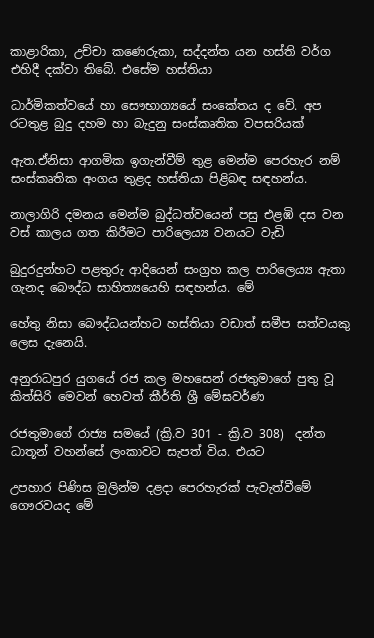කාළාරිකා, උච්චා කණෙරුකා, සද්දන්ත යන හස්ති වර්ග එහිදී දක්වා තිබේ. එසේම හස්තියා

ධාර්මිකත්වයේ හා සෞභාග්‍යයේ සංකේතය ද වේ. අප රටතුළ බුදු දහම හා බැදුනු සංස්කෘතික වපසරියක්

ඇත.ඒනිසා ආගමික ඉගැන්වීම් තුළ මෙන්ම පෙරහැර නම් සංස්කෘතික අංගය තුළද හස්තියා පිළිබඳ සඳහන්ය.

නාලාගිරි දමනය මෙන්ම බුද්ධත්වයෙන් පසු එළඹි දස වන වස් කාලය ගත කිරීමට පාරිලෙය්‍ය වනයට වැඩි

බුදුරදුන්හට පළතුරු ආදියෙන් සංග්‍රහ කල පාරිලෙය්‍ය ඇතා ගැනද බෞද්ධ සාහිත්‍යයෙහි සඳහන්ය. මේ

හේතු නිසා බෞද්ධයන්හට හස්තියා වඩාත් සමීප සත්වයකු ලෙස දැනෙයි.

අනුරාධපුර යුගයේ රජ කල මහසෙන් රජතුමාගේ පුතු වූ කිත්සිරි මෙවන් හෙවත් කීර්ති ශ්‍රී මේඝවර්ණ

රජතුමාගේ රාජ්‍ය සමයේ (ක්‍රි.ව 301 - ක්‍රි.ව 308)  දන්ත ධාතූන් වහන්සේ ලංකාවට සැපත් විය. එයට

උපහාර පිණිස මුලින්ම දළදා පෙරහැරක් පැවැත්වීමේ ගෞරවයද මේ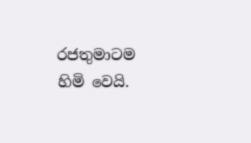රජතුමාටම හිමි වෙයි.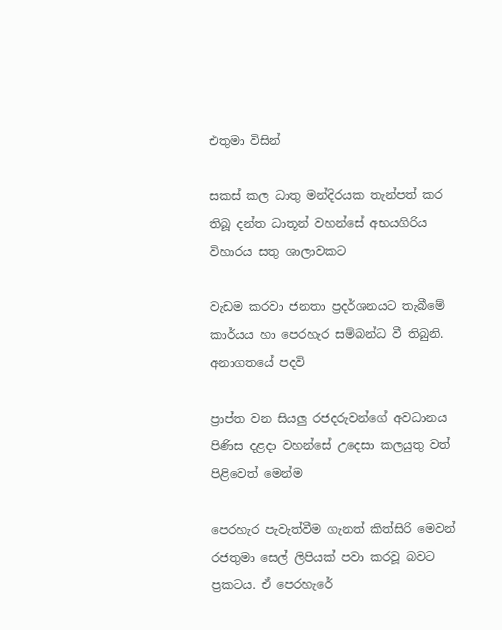එතුමා විසින්

සකස් කල ධාතු මන්දිරයක තැන්පත් කර තිබූ දන්ත ධාතූන් වහන්සේ අභයගිරිය විහාරය සතු ශාලාවකට

වැඩම කරවා ජනතා ප්‍රදර්ශනයට තැබීමේ කාර්යය හා පෙරහැර සම්බන්ධ වී තිබුනි. අනාගතයේ පදවි

ප්‍රාප්ත වන සියලු රජදරුවන්ගේ අවධානය පිණිස දළදා වහන්සේ උදෙසා කලයුතු වත් පිළිවෙත් මෙන්ම

පෙරහැර පැවැත්වීම ගැනත් කිත්සිරි මෙවන් රජතුමා සෙල් ලිපියක් පවා කරවූ බවට ප්‍රකටය. ඒ පෙරහැරේ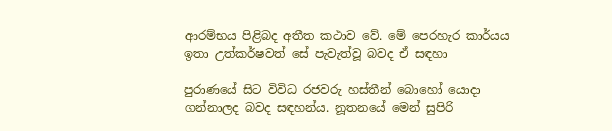ආරම්භය පිළිබද අතීත කථාව වේ. මේ පෙරහැර කාර්යය ඉතා උත්කර්ෂවත් සේ පැවැත්වූ බවද ඒ සඳහා

පුරාණයේ සිට විවිධ රජවරු හස්තීන් බොහෝ යොදා ගන්නාලද බවද සඳහන්ය. නූතනයේ මෙන් සුපිරි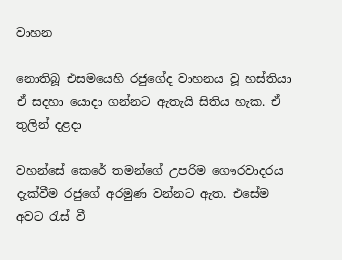වාහන

නොතිබූ එසමයෙහි රජුගේද වාහනය වූ හස්තියා ඒ සදහා යොදා ගන්නට ඇතැයි සිතිය හැක. ඒ තුලින් දළදා

වහන්සේ කෙරේ තමන්ගේ උපරිම ගෞරවාදරය දැක්වීම රජුගේ අරමුණ වන්නට ඇත. එසේම අවට රැස් වී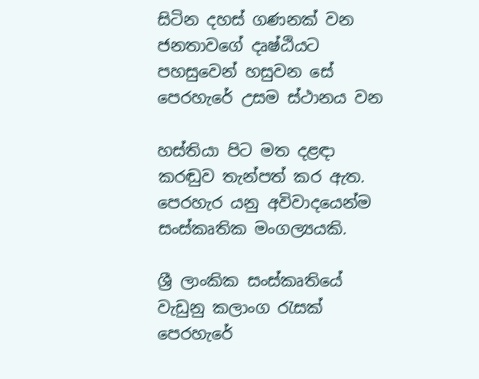සිටින දහස් ගණනක් වන ජනතාවගේ දෘෂ්ඨියට පහසුවෙන් හසුවන සේ පෙරහැරේ උසම ස්ථානය වන

හස්තියා පිට මත දළඳා කරඬුව තැන්පත් කර ඇත. පෙරහැර යනු අවිවාදයෙන්ම සංස්කෘතික මංගල්‍යයකි.

ශ්‍රී ලාංකික සංස්කෘතියේ වැඩුනු කලාංග රැසක් පෙරහැරේ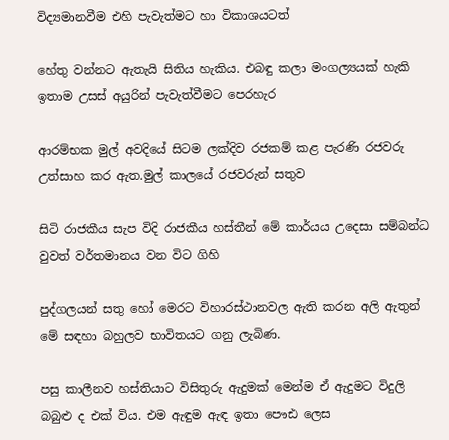විද්‍යමානවීම එහි පැවැත්මට හා විකාශයටත්

හේතු වන්නට ඇතැයි සිතිය හැකිය. එබඳු කලා මංගල්‍යයක් හැකි ඉතාම උසස් අයුරින් පැවැත්වීමට පෙරහැර

ආරම්භක මුල් අවදියේ සිටම ලක්දිව රජකම් කළ පැරණි රජවරු උත්සාහ කර ඇත.මුල් කාලයේ රජවරුන් සතුව

සිටි රාජකීය සැප විදි රාජකීය හස්තීන් මේ කාර්යය උදෙසා සම්බන්ධ වුවත් වර්තමානය වන විට ගිහි

පුද්ගලයන් සතු හෝ මෙරට විහාරස්ථානවල ඇති කරන අලි ඇතුන් මේ සඳහා බහුලව භාවිතයට ගනු ලැබිණ.

පසු කාලීනව හස්තියාට විසිතුරු ඇදුමක් මෙන්ම ඒ ඇදුමට විදුලි බබුළු ද එක් විය. එම ඇඳුම ඇඳ ඉතා පෞඪ ලෙස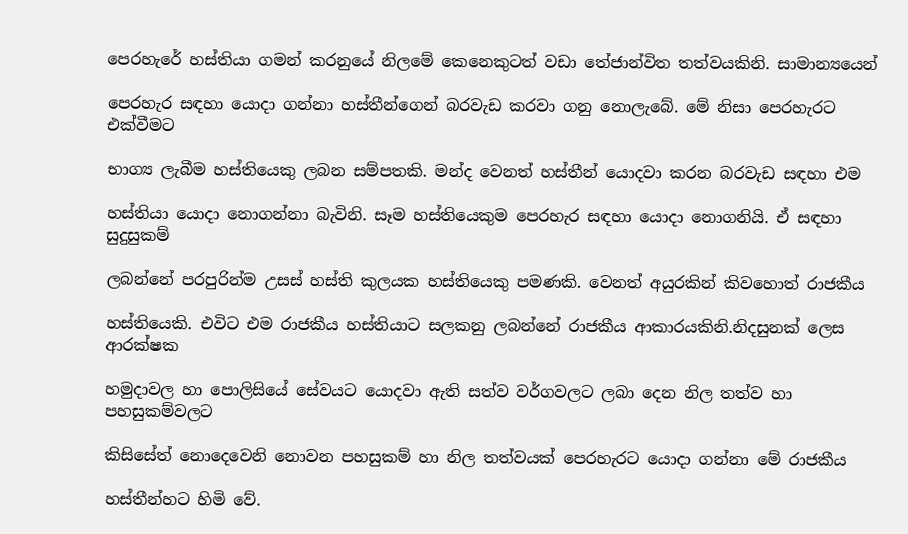පෙරහැරේ හස්තියා ගමන් කරනුයේ නිලමේ කෙනෙකුටත් වඩා තේජාන්විත තත්වයකිනි. සාමාන්‍යයෙන්

පෙරහැර සඳහා යොදා ගන්නා හස්තීන්ගෙන් බරවැඩ කරවා ගනු නොලැබේ. මේ නිසා පෙරහැරට එක්වීමට

භාග්‍ය ලැබීම හස්තියෙකු ලබන සම්පතකි. මන්ද වෙනත් හස්තීන් යොදවා කරන බරවැඩ සඳහා එම

හස්තියා යොදා නොගන්නා බැවිනි. සෑම හස්තියෙකුම පෙරහැර සඳහා යොදා නොගනියි. ඒ සඳහා සුදුසුකම්

ලබන්නේ පරපුරින්ම උසස් හස්ති කුලයක හස්තියෙකු පමණකි. වෙනත් අයුරකින් කිවහොත් රාජකීය

හස්තියෙකි. එවිට එම රාජකීය හස්තියාට සලකනු ලබන්නේ රාජකීය ආකාරයකිනි.නිදසුනක් ලෙස ආරක්ෂක

හමුදාවල හා පොලිසියේ සේවයට යොදවා ඇති සත්ව වර්ගවලට ලබා දෙන නිල තත්ව හා පහසුකම්වලට

කිසිසේත් නොදෙවෙනි නොවන පහසුකම් හා නිල තත්වයක් පෙරහැරට යොදා ගන්නා මේ රාජකීය

හස්තීන්හට හිමි වේ.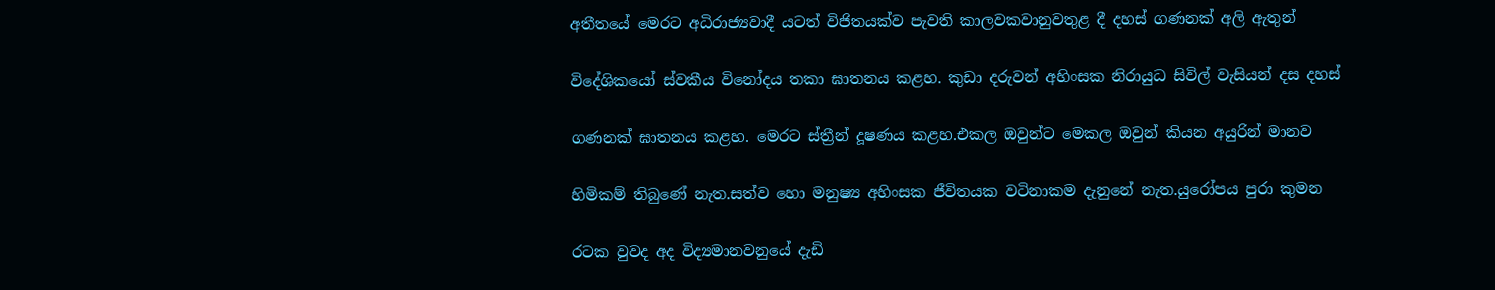අතීතයේ මෙරට අධිරාජ්‍යවාදී යටත් විජිතයක්ව පැවති කාලවකවානුවතුළ දී දහස් ගණනක් අලි ඇතුන්

විදේශිකයෝ ස්වකීය විනෝදය තකා ඝාතනය කළහ. කුඩා දරුවන් අහිංසක නිරායුධ සිවිල් වැසියන් දස දහස්

ගණනක් ඝාතනය කළහ. මෙරට ස්ත්‍රීන් දූෂණය කළහ.එකල ඔවුන්ට මෙකල ඔවුන් කියන අයුරින් මානව

හිමිකම් තිබුණේ නැත.සත්ව හො මනුෂ්‍ය අහිංසක ජීවිතයක වටිනාකම දැනුනේ නැත.යුරෝපය පුරා කුමන

රටක වුවද අද විද්‍යමානවනුයේ දැඩි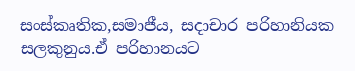සංස්කෘතික,සමාජීය, සදාචාර පරිහානියක සලකුනුය.ඒ පරිහානයට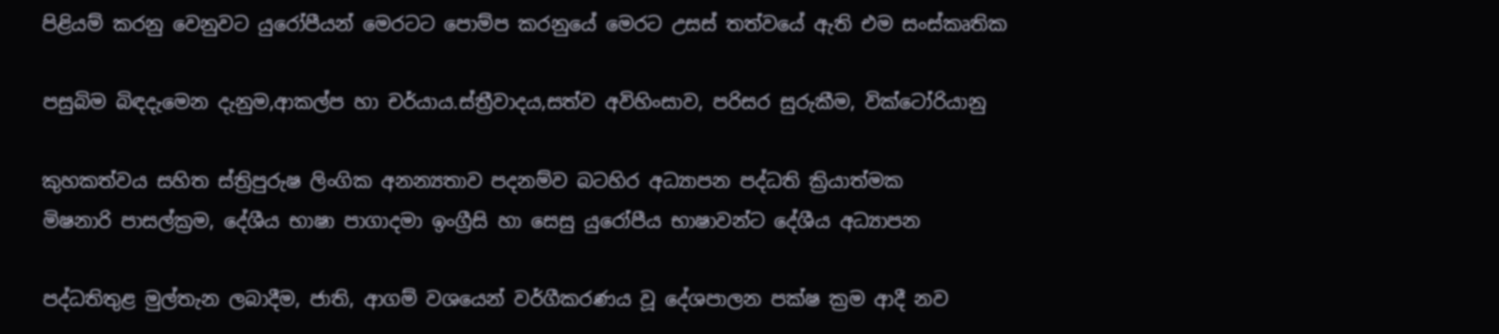පිළියම් කරනු වෙනුවට යුරෝපීයන් මෙරටට පොම්ප කරනුයේ මෙරට උසස් තත්වයේ ඇති එම සංස්කෘතික

පසුබිම බිඳදැමෙන දැනුම,ආකල්ප හා චර්යාය.ස්ත්‍රීවාදය,සත්ව අවිහිංසාව, පරිසර සුරුකීම, වික්ටෝරියානු

කුහකත්වය සහිත ස්ත්‍රිපුරුෂ ලිංගික අනන්‍යතාව පදනම්ව බටහිර අධ්‍යාපන පද්ධති ක්‍රියාත්මක
මිෂනාරි පාසල්ක්‍රම, දේශීය භාෂා පාගාදමා ඉංග්‍රීසි හා සෙසු යුරෝපීය භාෂාවන්ට දේශීය අධ්‍යාපන

පද්ධතිතුළ මුල්තැන ලබාදීම, ජාති, ආගම් වශයෙන් වර්ගීකරණය වූ දේශපාලන පක්ෂ ක්‍රම ආදී නව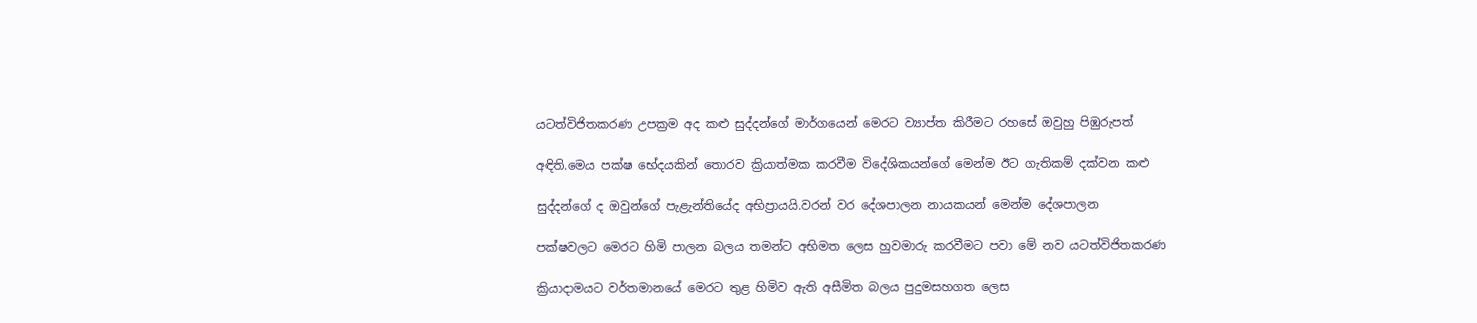යටත්විජිතකරණ උපක්‍රම අද කළු සුද්දන්ගේ මාර්ගයෙන් මෙරට ව්‍යාප්ත කිරීමට රහසේ ඔවුහු පිඹුරුපත්

අඳිති.මෙය පක්ෂ භේදයකින් තොරව ක්‍රියාත්මක කරවීම විදේශිකයන්ගේ මෙන්ම ඊට ගැතිකම් දක්වන කළු

සුද්දන්ගේ ද ඔවුන්ගේ පැළැන්තියේද අභිප්‍රායයි.වරන් වර දේශපාලන නායකයන් මෙන්ම දේශපාලන

පක්ෂවලට මෙරට හිමි පාලන බලය තමන්ට අභිමත ලෙස හුවමාරු කරවීමට පවා මේ නව යටත්විජිතකරණ

ක්‍රියාදාමයට වර්තමානයේ මෙරට තුළ හිමිව ඇති අසීමිත බලය පුදුමසහගත ලෙස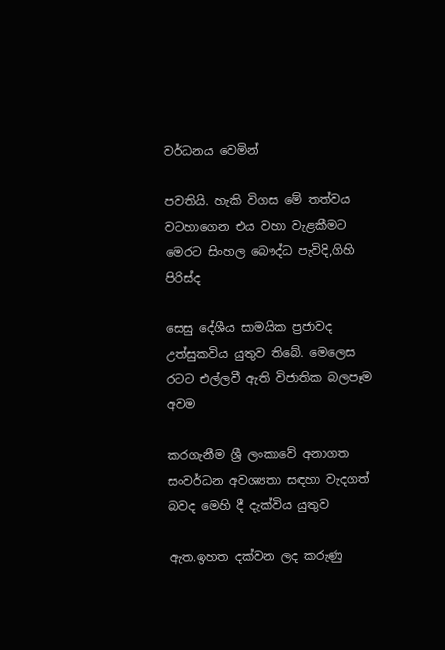වර්ධනය වෙමින්

පවතියි. හැකි විගස මේ තත්වය වටහාගෙන එය වහා වැළකීමට මෙරට සිංහල බෞද්ධ පැවිදි,ගිහි පිරිස්ද

සෙසු දේශීය සාමයික ප්‍රජාවද උත්සුකවිය යුතුව තිබේ. මෙලෙස රටට එල්ලවී ඇති විජාතික බලපෑම අවම

කරගැනීම ශ්‍රී ලංකාවේ අනාගත සංවර්ධන අවශ්‍යතා සඳහා වැදගත් බවද මෙහි දී දැක්විය යුතුව

ඇත.ඉහත දක්වන ලද කරුණු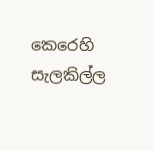කෙරෙහි සැලකිල්ල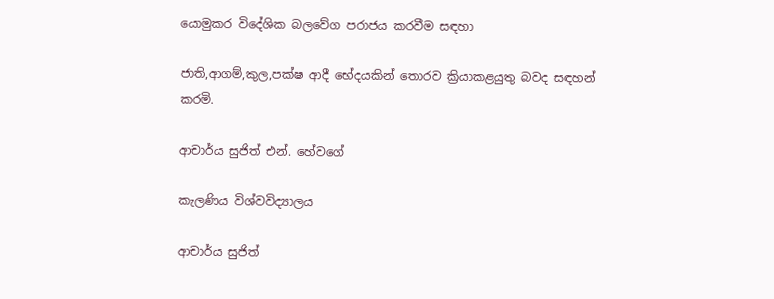යොමුකර විදේශික බලවේග පරාජය කරවීම සඳහා

ජාති,ආගම්,කුල,පක්ෂ ආදී භේදයකින් තොරව ක්‍රියාකළයුතු බවද සඳහන් කරමි.

ආචාර්ය සුජිත් එන්. හේවගේ

කැලණිය විශ්වවිද්‍යාලය

ආචාර්ය සුජිත්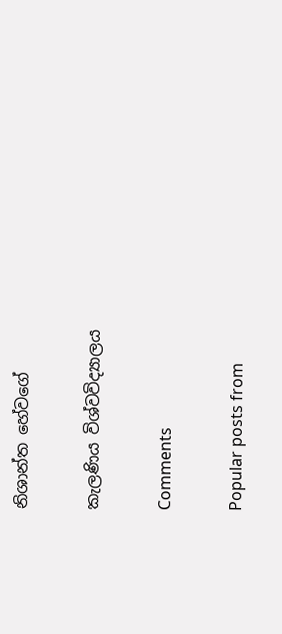නිශාන්ත හේවගේ

කැලණිය විශ්වවිද්‍යාලය

Comments

Popular posts from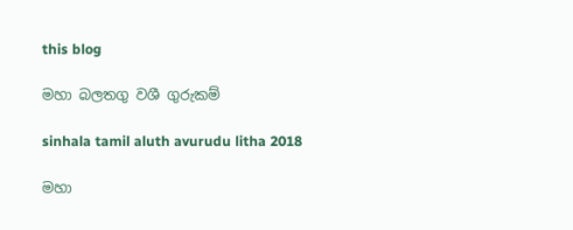this blog

මහා බලතගු වශී ගුරුකම්

sinhala tamil aluth avurudu litha 2018

මහා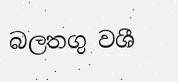බලතගු වශී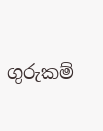ගුරුකම්